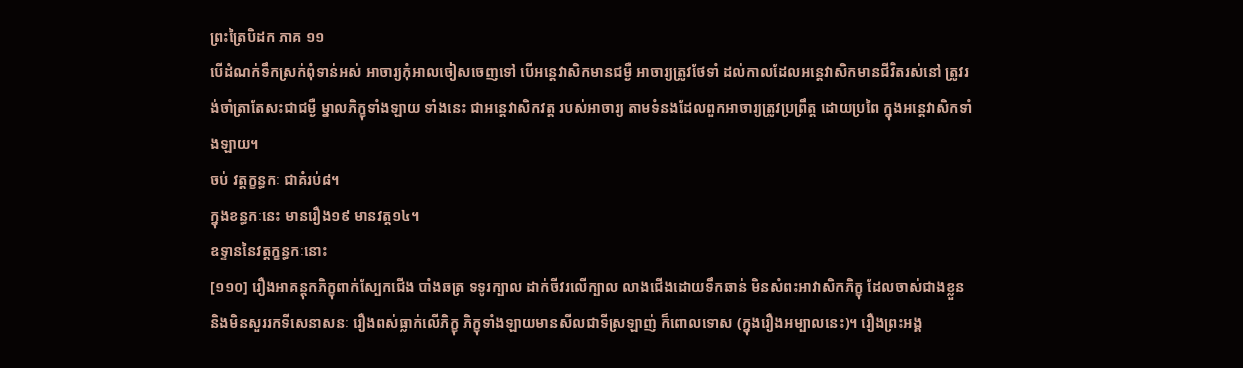ព្រះត្រៃបិដក ភាគ ១១
បើដំណក់ទឹកស្រក់ពុំទាន់អស់ អាចារ្យកុំអាលចៀសចេញទៅ បើអន្តេវាសិកមានជម្ងឺ អាចារ្យត្រូវថែទាំ ដល់កាលដែលអន្តេវាសិកមានជីវិតរស់នៅ ត្រូវរង់ចាំត្រាតែសះជាជម្ងឺ ម្នាលភិក្ខុទាំងឡាយ ទាំងនេះ ជាអន្តេវាសិកវត្ត របស់អាចារ្យ តាមទំនងដែលពួកអាចារ្យត្រូវប្រព្រឹត្ត ដោយប្រពៃ ក្នុងអន្តេវាសិកទាំងឡាយ។
ចប់ វត្តក្ខន្ធកៈ ជាគំរប់៨។
ក្នុងខន្ធកៈនេះ មានរឿង១៩ មានវត្ត១៤។
ឧទ្ទាននៃវត្តក្ខន្ធកៈនោះ
[១១០] រឿងអាគន្តុកភិក្ខុពាក់ស្បែកជើង បាំងឆត្រ ទទូរក្បាល ដាក់ចីវរលើក្បាល លាងជើងដោយទឹកឆាន់ មិនសំពះអាវាសិកភិក្ខុ ដែលចាស់ជាងខ្លួន និងមិនសួររកទីសេនាសនៈ រឿងពស់ធ្លាក់លើភិក្ខុ ភិក្ខុទាំងឡាយមានសីលជាទីស្រឡាញ់ ក៏ពោលទោស (ក្នុងរឿងអម្បាលនេះ)។ រឿងព្រះអង្គ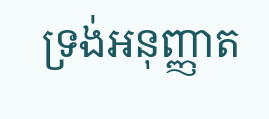ទ្រង់អនុញ្ញាត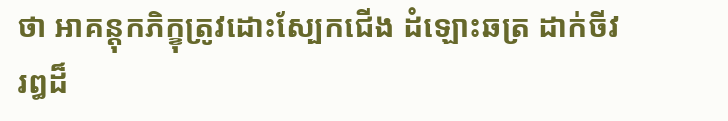ថា អាគន្តុកភិក្ខុត្រូវដោះស្បែកជើង ដំឡោះឆត្រ ដាក់ចីវរឰដ៏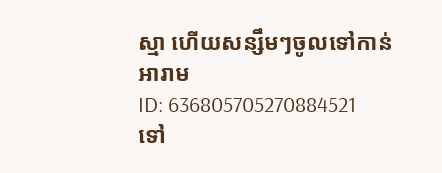ស្មា ហើយសន្សឹមៗចូលទៅកាន់អារាម
ID: 636805705270884521
ទៅ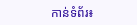កាន់ទំព័រ៖